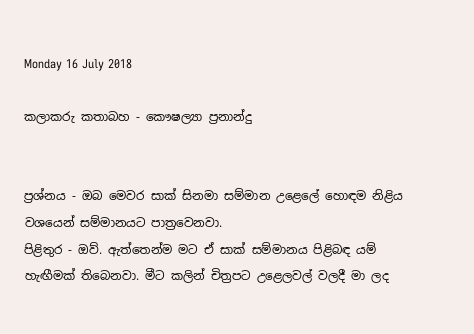Monday 16 July 2018

කලාකරු කතාබහ - කෞෂල්‍යා ප්‍රනාන්දු


ප්‍රශ්නය - ඔබ මෙවර සාක් සිනමා සම්මාන උළෙලේ හොඳම නිළිය වශයෙන් සම්මානයට පාත්‍රවෙනවා.
පිළිතුර - ඔව්. ඇත්තෙන්ම මට ඒ සාක් සම්මානය පිළිබඳ යම් හැඟීමක් තිබෙනවා. මීට කලින් චිත්‍රපට උළෙලවල් වලදී මා ලද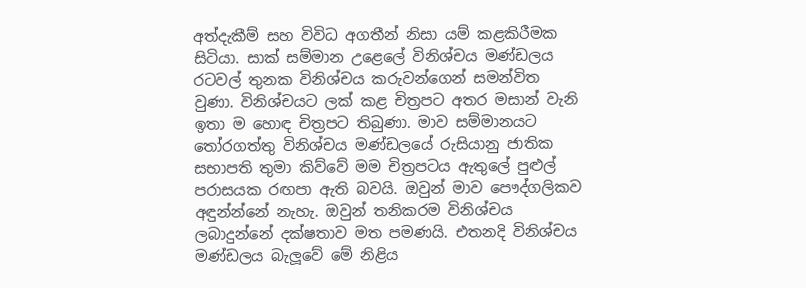අත්දැකීම් සහ විවිධ අගතීන් නිසා යම් කළකිරීමක සිටියා. සාක් සම්මාන උළෙලේ විනිශ්චය මණ්ඩලය රටවල් තුනක විනිශ්චය කරුවන්ගෙන් සමන්විත වුණා. විනිශ්චයට ලක් කළ චිත්‍රපට අතර මසාන් වැනි ඉතා ම හොඳ චිත්‍රපට තිබුණා. මාව සම්මානයට තෝරගත්තු විනිශ්චය මණ්ඩලයේ රුසියානු ජාතික සභාපති තුමා කිව්වේ මම චිත්‍රපටය ඇතුලේ පුළුල් පරාසයක රඟපා ඇති බවයි. ඔවුන් මාව පෞද්ගලිකව අඳුන්න්නේ නැහැ. ඔවුන් තනිකරම විනිශ්චය ලබාදුන්නේ දක්ෂතාව මත පමණයි. එතනදි විනිශ්චය මණ්ඩලය බැලූවේ මේ නිළිය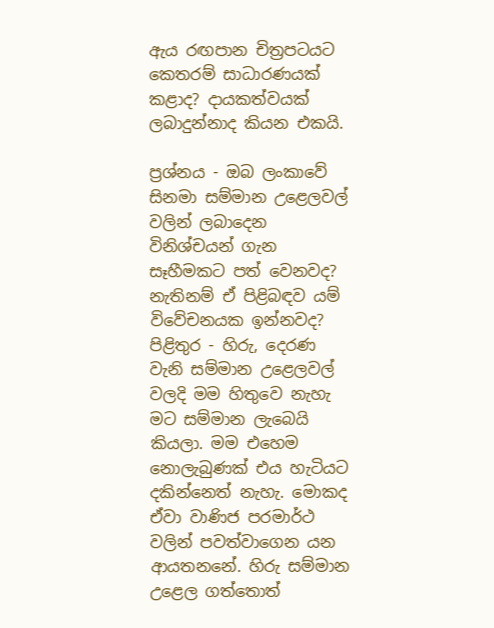ඇය රඟපාන චිත්‍රපටයට කෙතරම් සාධාරණයක් කළාද? දායකත්වයක් ලබාදුන්නාද කියන එකයි.

ප්‍රශ්නය - ඔබ ලංකාවේ සිනමා සම්මාන උළෙලවල් වලින් ලබාදෙන විනිශ්චයන් ගැන සෑහීමකට පත් වෙනවද? නැතිනම් ඒ පිළිබඳව යම් විවේචනයක ඉන්නවද?
පිළිතුර - හිරු, දෙරණ වැනි සම්මාන උළෙලවල් වලදි මම හිතුවෙ නැහැ මට සම්මාන ලැබෙයි කියලා. මම එහෙම නොලැබුණක් එය හැටියට දකින්නෙත් නැහැ. මොකද ඒවා වාණිජ පරමාර්ථ වලින් පවත්වාගෙන යන ආයතනනේ. හිරු සම්මාන උළෙල ගත්තොත්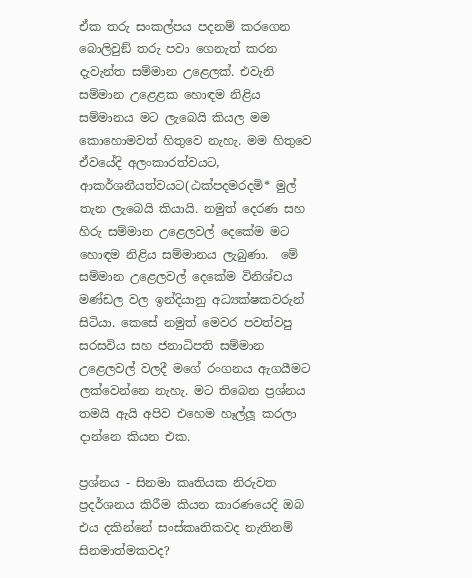ඒක තරු සංකල්පය පදනම් කරගෙන බොලිවුඞ් තරු පවා ගෙනැත් කරන දැවැන්ත සම්මාන උළෙලක්. එවැනි සම්මාන උළෙළක හොඳම නිළිය සම්මානය මට ලැබෙයි කියල මම කොහොමවත් හිතුවෙ නැහැ. මම හිතුවෙ ඒවයේදි අලංකාරත්වයට, ආකර්ශනීයත්වයට(ඨක්පදමරදමි* මුල් තැන ලැබෙයි කියායි. නමුත් දෙරණ සහ හිරු සම්මාන උළෙලවල් දෙකේම මට හොඳම නිළිය සම්මානය ලැබුණා.  මේ සම්මාන උළෙලවල් දෙකේම විනිශ්චය මණ්ඩල වල ඉන්දියානු අධ්‍යක්ෂකවරුන් සිටියා. කෙසේ නමුත් මෙවර පවත්වපු සරසවිය සහ ජනාධිපති සම්මාන උළෙලවල් වලදී මගේ රංගනය ඇගයීමට ලක්වෙන්නෙ නැහැ. මට තිබෙන ප්‍රශ්නය තමයි ඇයි අපිව එහෙම හෑල්ලූ කරලා දාන්නෙ කියන එක.

ප්‍රශ්නය - සිනමා කෘතියක නිරුවත ප්‍රදර්ශනය කිරීම කියන කාරණයෙදි ඔබ එය දකින්නේ සංස්කෘතිකවද නැතිනම් සිනමාත්මකවද?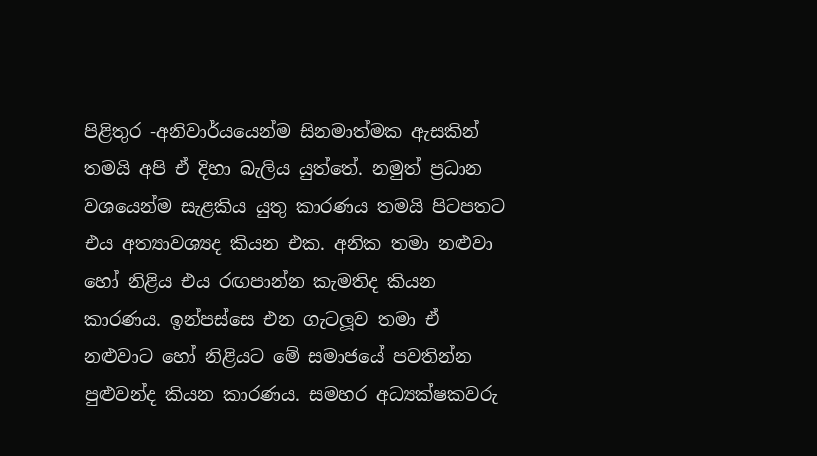පිළිතුර -අනිවාර්යයෙන්ම සිනමාත්මක ඇසකින් තමයි අපි ඒ දිහා බැලිය යුත්තේ. නමුත් ප්‍රධාන වශයෙන්ම සැළකිය යුතු කාරණය තමයි පිටපතට එය අත්‍යාවශ්‍යද කියන එක. අනික තමා නළුවා හෝ නිළිය එය රඟපාන්න කැමතිද කියන කාරණය. ඉන්පස්සෙ එන ගැටලූව තමා ඒ නළුවාට හෝ නිළියට මේ සමාජයේ පවතින්න පුළුවන්ද කියන කාරණය. සමහර අධ්‍යක්ෂකවරු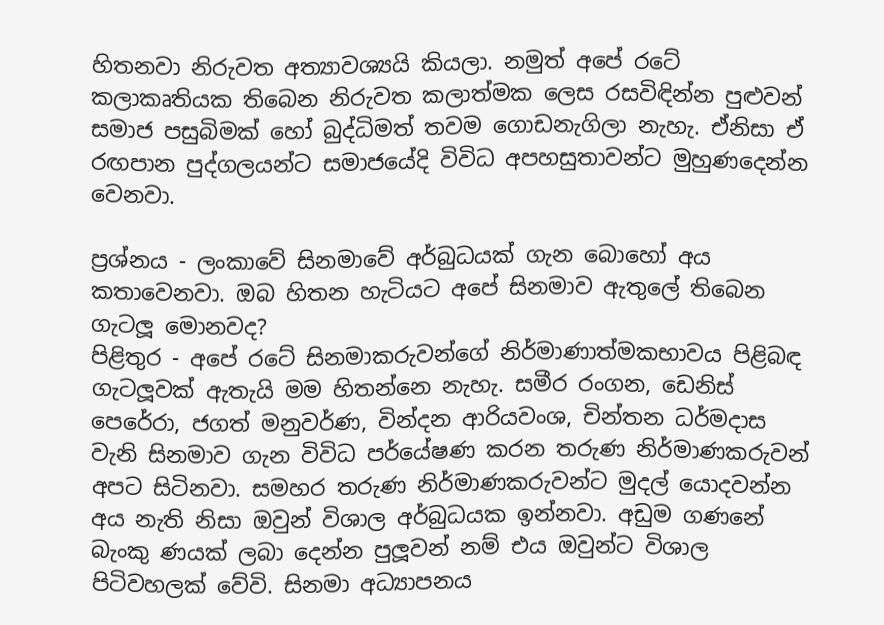හිතනවා නිරුවත අත්‍යාවශ්‍යයි කියලා. නමුත් අපේ රටේ කලාකෘතියක තිබෙන නිරුවත කලාත්මක ලෙස රසවිඳින්න පුළුවන් සමාජ පසුබිමක් හෝ බුද්ධිමත් තවම ගොඩනැගිලා නැහැ. ඒනිසා ඒ රඟපාන පුද්ගලයන්ට සමාජයේදි විවිධ අපහසුතාවන්ට මුහුණදෙන්න වෙනවා.

ප්‍රශ්නය - ලංකාවේ සිනමාවේ අර්බුධයක් ගැන බොහෝ අය කතාවෙනවා. ඔබ හිතන හැටියට අපේ සිනමාව ඇතුලේ තිබෙන ගැටලූ මොනවද?
පිළිතුර - අපේ රටේ සිනමාකරුවන්ගේ නිර්මාණාත්මකභාවය පිළිබඳ ගැටලූවක් ඇතැයි මම හිතන්නෙ නැහැ. සමීර රංගන, ඩෙනිස් පෙරේරා, ජගත් මනුවර්ණ, වින්දන ආරියවංශ, චින්තන ධර්මදාස වැනි සිනමාව ගැන විවිධ පර්යේෂණ කරන තරුණ නිර්මාණකරුවන් අපට සිටිනවා. සමහර තරුණ නිර්මාණකරුවන්ට මුදල් යොදවන්න අය නැති නිසා ඔවුන් විශාල අර්බුධයක ඉන්නවා. අඩුම ගණනේ බැංකු ණයක් ලබා දෙන්න පුලූවන් නම් එය ඔවුන්ට විශාල පිටිවහලක් වේවි. සිනමා අධ්‍යාපනය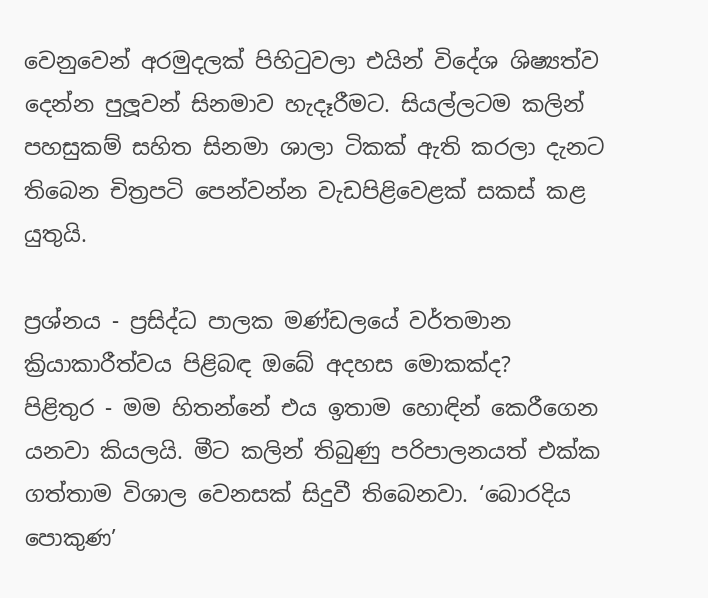වෙනුවෙන් අරමුදලක් පිහිටුවලා එයින් විදේශ ශිෂ්‍යත්ව දෙන්න පුලූවන් සිනමාව හැදෑරීමට. සියල්ලටම කලින් පහසුකම් සහිත සිනමා ශාලා ටිකක් ඇති කරලා දැනට තිබෙන චිත්‍රපටි පෙන්වන්න වැඩපිළිවෙළක් සකස් කළ යුතුයි.

ප්‍රශ්නය - ප්‍රසිද්ධ පාලක මණ්ඩලයේ වර්තමාන ක්‍රියාකාරීත්වය පිළිබඳ ඔබේ අදහස මොකක්ද?
පිළිතුර - මම හිතන්නේ එය ඉතාම හොඳින් කෙරීගෙන යනවා කියලයි. මීට කලින් තිබුණු පරිපාලනයත් එක්ක ගත්තාම විශාල වෙනසක් සිදුවී තිබෙනවා. ‘බොරදිය පොකුණ’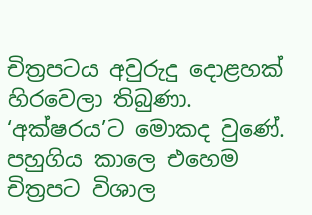චිත්‍රපටය අවුරුදු දොළහක් හිරවෙලා තිබුණා. ‘අක්ෂරය’ට මොකද වුණේ. පහුගිය කාලෙ එහෙම චිත්‍රපට විශාල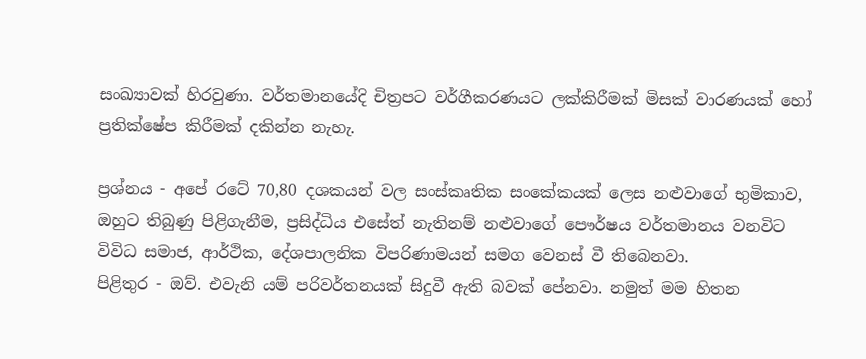සංඛ්‍යාවක් හිරවුණා. වර්තමානයේදි චිත්‍රපට වර්ගීකරණයට ලක්කිරීමක් මිසක් වාරණයක් හෝ ප්‍රතික්ෂේප කිරීමක් දකින්න නැහැ.

ප්‍රශ්නය - අපේ රටේ 70,80 දශකයන් වල සංස්කෘතික සංකේකයක් ලෙස නළුවාගේ භුමිකාව, ඔහුට තිබුණු පිළිගැනීම, ප්‍රසිද්ධිය එසේත් නැතිනම් නළුවාගේ පෞර්ෂය වර්තමානය වනවිට විවිධ සමාජ, ආර්ථික, දේශපාලනික විපරිණාමයන් සමග වෙනස් වී තිබෙනවා.
පිළිතුර - ඔව්. එවැනි යම් පරිවර්තනයක් සිදුවී ඇති බවක් පේනවා. නමුත් මම හිතන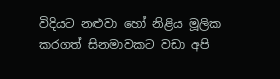විදියට නළුවා හෝ නිළිය මූලික කරගත් සිනමාවකට වඩා අපි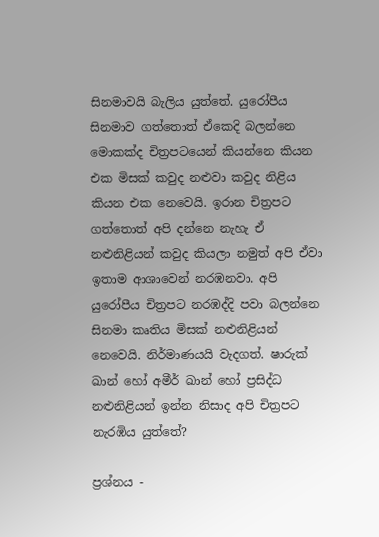සිනමාවයි බැලිය යුත්තේ. යුරෝපීය සිනමාව ගත්තොත් ඒකෙදි බලන්නෙ මොකක්ද චිත්‍රපටයෙන් කියන්නෙ කියන එක මිසක් කවුද නළුවා කවුද නිළිය කියන එක නෙවෙයි. ඉරාන චිත්‍රපට ගත්තොත් අපි දන්නෙ නැහැ ඒ නළුනිළියන් කවුද කියලා නමුත් අපි ඒවා ඉතාම ආශාවෙන් නරඹනවා. අපි යුරෝපීය චිත්‍රපට නරඹද්දි පවා බලන්නෙ සිනමා කෘතිය මිසක් නළුනිළියන් නෙවෙයි. නිර්මාණයයි වැදගත්. ෂාරුක් ඛාන් හෝ අමීර් ඛාන් හෝ ප්‍රසිද්ධ නළුනිළියන් ඉන්න නිසාද අපි චිත්‍රපට නැරඹිය යුත්තේ?

ප්‍රශ්නය -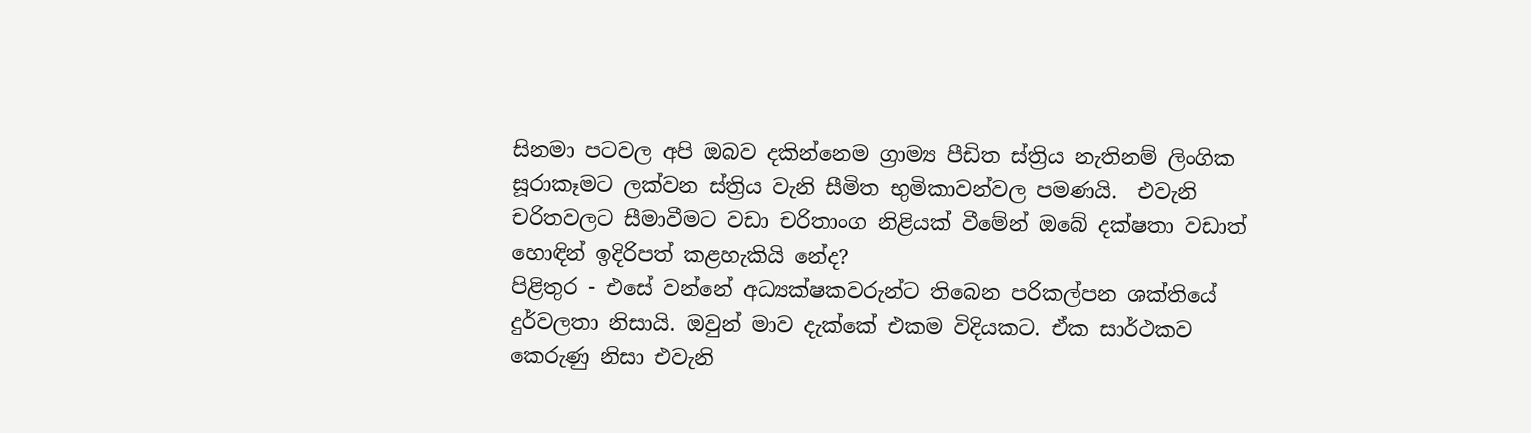සිනමා පටවල අපි ඔබව දකින්නෙම ග්‍රාම්‍ය පීඩිත ස්ත්‍රිය නැතිනම් ලිංගික සූරාකෑමට ලක්වන ස්ත්‍රිය වැනි සීමිත භුමිකාවන්වල පමණයි.  එවැනි චරිතවලට සීමාවීමට වඩා චරිතාංග නිළියක් වීමේන් ඔබේ දක්ෂතා වඩාත් හොඳින් ඉදිරිපත් කළහැකියි නේද?
පිළිතුර - එසේ වන්නේ අධ්‍යක්ෂකවරුන්ට තිබෙන පරිකල්පන ශක්තියේ දුර්වලතා නිසායි. ඔවුන් මාව දැක්කේ එකම විදියකට. ඒක සාර්ථකව කෙරුණු නිසා එවැනි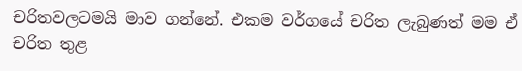චරිතවලටමයි මාව ගන්නේ. එකම වර්ගයේ චරිත ලැබුණත් මම ඒ චරිත තුළ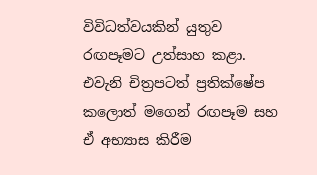විවිධත්වයකින් යුතුව රඟපෑමට උත්සාහ කළා. එවැනි චිත්‍රපටත් ප්‍රතික්ෂේප කලොත් මගෙන් රඟපෑම සහ ඒ අභ්‍යාස කිරීම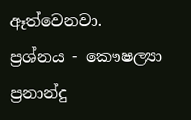ඈත්වෙනවා.
ප්‍රශ්නය - කෞෂල්‍යා ප්‍රනාන්දු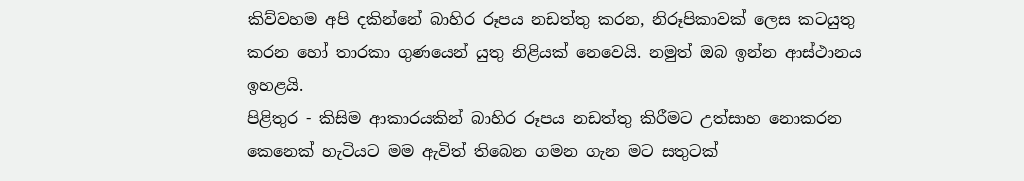කිව්වහම අපි දකින්නේ බාහිර රූපය නඩත්තු කරන, නිරූපිකාවක් ලෙස කටයුතු කරන හෝ තාරකා ගුණයෙන් යුතු නිළියක් නෙවෙයි. නමුත් ඔබ ඉන්න ආස්ථානය ඉහළයි.
පිළිතුර - කිසිම ආකාරයකින් බාහිර රූපය නඩත්තු කිරීමට උත්සාහ නොකරන කෙනෙක් හැටියට මම ඇවිත් තිබෙන ගමන ගැන මට සතුටක්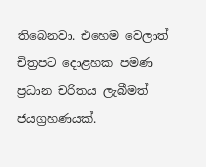තිබෙනවා. එහෙම වෙලාත් චිත්‍රපට දොළහක පමණ ප්‍රධාන චරිතය ලැබීමත් ජයග්‍රහණයක්.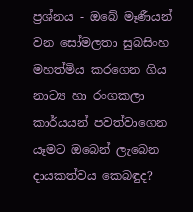ප්‍රශ්නය - ඔබේ මෑණීයන් වන සෝමලතා සුබසිංහ මහත්මිය කරගෙන ගිය නාට්‍ය හා රංගකලා කාර්යයන් පවත්වාගෙන යෑමට ඔබෙන් ලැබෙන දායකත්වය කෙබඳුද?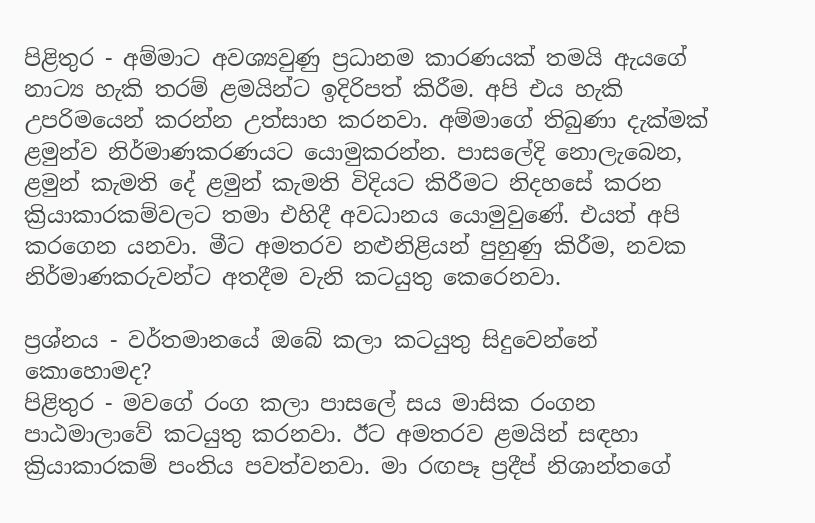පිළිතුර - අම්මාට අවශ්‍යවුණු ප්‍රධානම කාරණයක් තමයි ඇයගේ නාට්‍ය හැකි තරම් ළමයින්ට ඉදිරිපත් කිරීම. අපි එය හැකි උපරිමයෙන් කරන්න උත්සාහ කරනවා. අම්මාගේ තිබුණා දැක්මක් ළමුන්ව නිර්මාණකරණයට යොමුකරන්න. පාසලේදි නොලැබෙන, ළමුන් කැමති දේ ළමුන් කැමති විදියට කිරීමට නිදහසේ කරන ක්‍රියාකාරකම්වලට තමා එහිදී අවධානය යොමුවුණේ. එයත් අපි කරගෙන යනවා. මීට අමතරව නළුනිළියන් පුහුණු කිරීම, නවක නිර්මාණකරුවන්ට අතදීම වැනි කටයුතු කෙරෙනවා.

ප්‍රශ්නය - වර්තමානයේ ඔබේ කලා කටයුතු සිදුවෙන්නේ කොහොමද?
පිළිතුර - මවගේ රංග කලා පාසලේ සය මාසික රංගන පාඨමාලාවේ කටයුතු කරනවා. ඊට අමතරව ළමයින් සඳහා ක්‍රියාකාරකම් පංතිය පවත්වනවා. මා රඟපෑ ප්‍රදීප් නිශාන්තගේ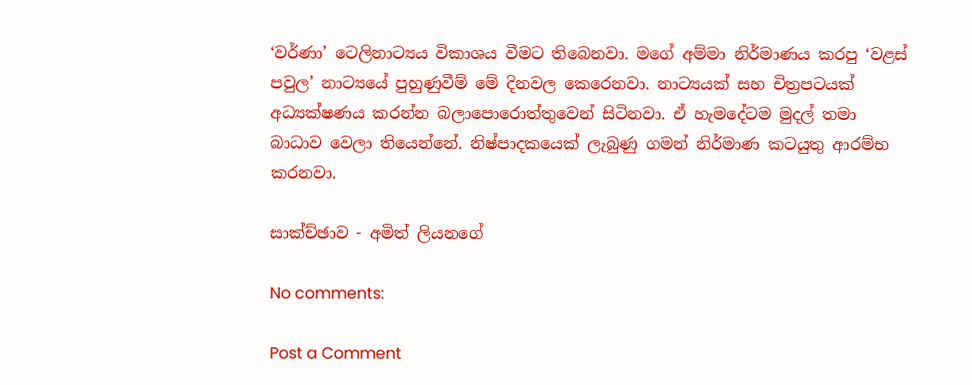‘වර්ණා’ ටෙලිනාට්‍යය විකාශය වීමට තිබෙනවා. මගේ අම්මා නිර්මාණය කරපු ‘වළස් පවුල’ නාට්‍යයේ පුහුණුවීම් මේ දිනවල කෙරෙනවා. නාට්‍යයක් සහ චිත්‍රපටයක් අධ්‍යක්ෂණය කරන්න බලාපොරොත්තුවෙන් සිටිනවා. ඒ හැමදේටම මුදල් තමා බාධාව වෙලා තියෙන්නේ. නිෂ්පාදකයෙක් ලැබුණු ගමන් නිර්මාණ කටයුතු ආරම්භ කරනවා.

සාක්ච්ඡාව - අමිත් ලියනගේ

No comments:

Post a Comment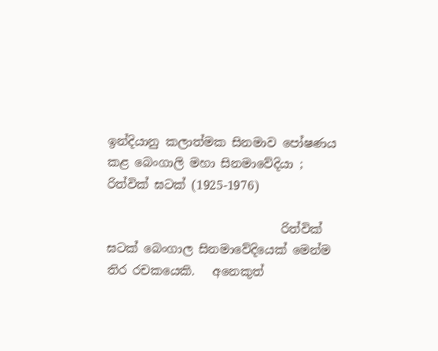ඉන්දියානු කලාත්මක සිනමාව පෝෂණය කළ බෙංගාලි මහා සිනමාවේදියා ; රිත්වික් ඝටක් (1925-1976)

                             රිත්වික් ඝටක් බෙංගාල සිනමාවේදියෙක් මෙන්ම තිර රචකයෙකි.   අනෙකුත්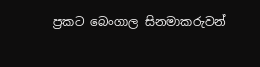ප්‍රකට බෙංගාල සිනමාකරුවන්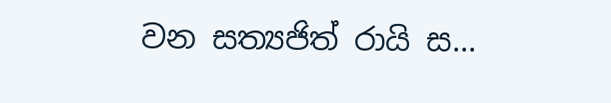වන සත්‍යජිත් රායි ස...